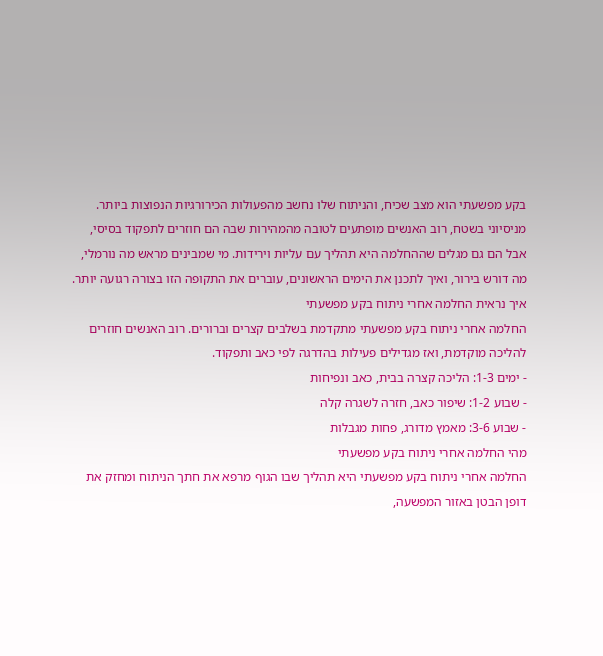בקע מפשעתי הוא מצב שכיח, והניתוח שלו נחשב מהפעולות הכירורגיות הנפוצות ביותר. מניסיוני בשטח, רוב האנשים מופתעים לטובה מהמהירות שבה הם חוזרים לתפקוד בסיסי, אבל הם גם מגלים שההחלמה היא תהליך עם עליות וירידות. מי שמבינים מראש מה נורמלי, מה דורש בירור, ואיך לתכנן את הימים הראשונים, עוברים את התקופה הזו בצורה רגועה יותר.
איך נראית החלמה אחרי ניתוח בקע מפשעתי
החלמה אחרי ניתוח בקע מפשעתי מתקדמת בשלבים קצרים וברורים. רוב האנשים חוזרים להליכה מוקדמת, ואז מגדילים פעילות בהדרגה לפי כאב ותפקוד.
- ימים 1-3: הליכה קצרה בבית, כאב ונפיחות
- שבוע 1-2: שיפור כאב, חזרה לשגרה קלה
- שבוע 3-6: מאמץ מדורג, פחות מגבלות
מהי החלמה אחרי ניתוח בקע מפשעתי
החלמה אחרי ניתוח בקע מפשעתי היא תהליך שבו הגוף מרפא את חתך הניתוח ומחזק את דופן הבטן באזור המפשעה,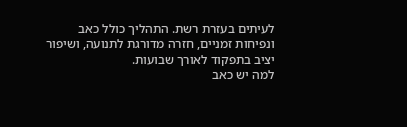לעיתים בעזרת רשת. התהליך כולל כאב ונפיחות זמניים, חזרה מדורגת לתנועה, ושיפור יציב בתפקוד לאורך שבועות.
למה יש כאב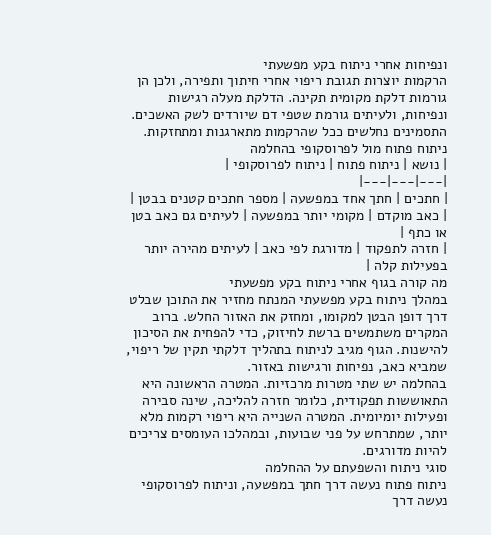ונפיחות אחרי ניתוח בקע מפשעתי
הרקמות יוצרות תגובת ריפוי אחרי חיתוך ותפירה, ולכן הן גורמות דלקת מקומית תקינה. הדלקת מעלה רגישות ונפיחות, ולעיתים גורמת שטפי דם שיורדים לשק האשכים. התסמינים נחלשים ככל שהרקמות מתארגנות ומתחזקות.
ניתוח פתוח מול לפרוסקופי בהחלמה
| נושא | ניתוח פתוח | ניתוח לפרוסקופי |
|---|---|---|
| חתכים | חתך אחד במפשעה | מספר חתכים קטנים בבטן |
| כאב מוקדם | מקומי יותר במפשעה | לעיתים גם כאב בטן או כתף |
| חזרה לתפקוד | מדורגת לפי כאב | לעיתים מהירה יותר בפעילות קלה |
מה קורה בגוף אחרי ניתוח בקע מפשעתי
במהלך ניתוח בקע מפשעתי המנתח מחזיר את התוכן שבלט דרך דופן הבטן למקומו, ומחזק את האזור החלש. ברוב המקרים משתמשים ברשת לחיזוק, כדי להפחית את הסיכון להישנות. הגוף מגיב לניתוח בתהליך דלקתי תקין של ריפוי, שמביא כאב, נפיחות ורגישות באזור.
בהחלמה יש שתי מטרות מרכזיות. המטרה הראשונה היא התאוששות תפקודית, כלומר חזרה להליכה, שינה סבירה ופעילות יומיומית. המטרה השנייה היא ריפוי רקמות מלא יותר, שמתרחש על פני שבועות, ובמהלכו העומסים צריכים להיות מדורגים.
סוגי ניתוח והשפעתם על ההחלמה
ניתוח פתוח נעשה דרך חתך במפשעה, וניתוח לפרוסקופי נעשה דרך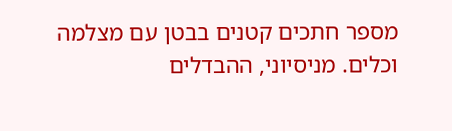מספר חתכים קטנים בבטן עם מצלמה וכלים. מניסיוני, ההבדלים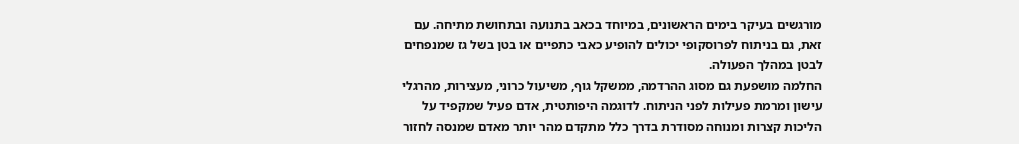מורגשים בעיקר בימים הראשונים, במיוחד בכאב בתנועה ובתחושת מתיחה. עם זאת, גם בניתוח לפרוסקופי יכולים להופיע כאבי כתפיים או בטן בשל גז שמנפחים לבטן במהלך הפעולה.
החלמה מושפעת גם מסוג ההרדמה, ממשקל גוף, משיעול כרוני, מעצירות, מהרגלי עישון ומרמת פעילות לפני הניתוח. לדוגמה היפותטית, אדם פעיל שמקפיד על הליכות קצרות ומנוחה מסודרת בדרך כלל מתקדם מהר יותר מאדם שמנסה לחזור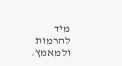מיד להרמות ולמאמץ.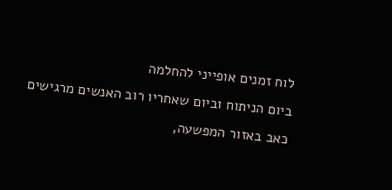לוח זמנים אופייני להחלמה
ביום הניתוח וביום שאחריו רוב האנשים מרגישים כאב באזור המפשעה,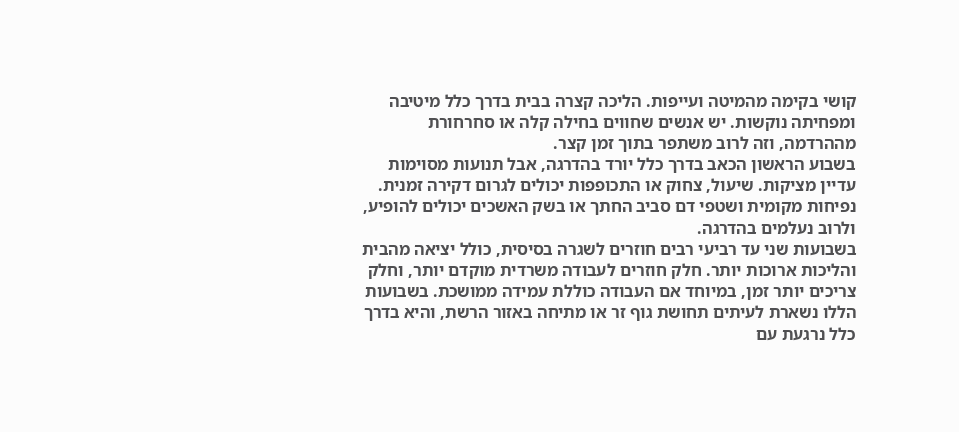קושי בקימה מהמיטה ועייפות. הליכה קצרה בבית בדרך כלל מיטיבה ומפחיתה נוקשות. יש אנשים שחווים בחילה קלה או סחרחורת מההרדמה, וזה לרוב משתפר בתוך זמן קצר.
בשבוע הראשון הכאב בדרך כלל יורד בהדרגה, אבל תנועות מסוימות עדיין מציקות. שיעול, צחוק או התכופפות יכולים לגרום דקירה זמנית. נפיחות מקומית ושטפי דם סביב החתך או בשק האשכים יכולים להופיע, ולרוב נעלמים בהדרגה.
בשבועות שני עד רביעי רבים חוזרים לשגרה בסיסית, כולל יציאה מהבית והליכות ארוכות יותר. חלק חוזרים לעבודה משרדית מוקדם יותר, וחלק צריכים יותר זמן, במיוחד אם העבודה כוללת עמידה ממושכת. בשבועות הללו נשארת לעיתים תחושת גוף זר או מתיחה באזור הרשת, והיא בדרך כלל נרגעת עם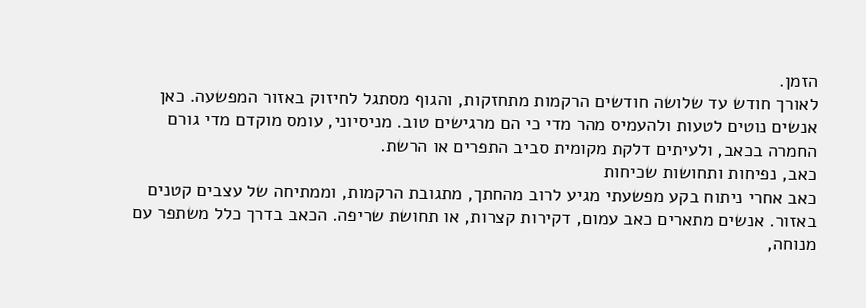הזמן.
לאורך חודש עד שלושה חודשים הרקמות מתחזקות, והגוף מסתגל לחיזוק באזור המפשעה. כאן אנשים נוטים לטעות ולהעמיס מהר מדי כי הם מרגישים טוב. מניסיוני, עומס מוקדם מדי גורם החמרה בכאב, ולעיתים דלקת מקומית סביב התפרים או הרשת.
כאב, נפיחות ותחושות שכיחות
כאב אחרי ניתוח בקע מפשעתי מגיע לרוב מהחתך, מתגובת הרקמות, וממתיחה של עצבים קטנים באזור. אנשים מתארים כאב עמום, דקירות קצרות, או תחושת שריפה. הכאב בדרך כלל משתפר עם מנוחה,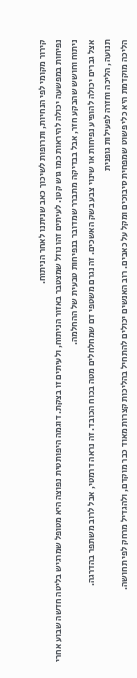קירור מקומי לפי הנחיות, ותרופות לשיכוך כאב שניתנו לאחר הניתוח.
נפיחות במפשעה יכולה להיראות כמו גוש קטן. לעיתים זהו נוזל שמצטבר באזור הניתוח, ולעיתים זו בצקת. דוגמה היפותטית נפוצה היא מטופל שמרגיש בליטה חדשה שבוע אחרי ניתוח וחושש שהבקע חזר, אבל בבדיקה מתברר שמדובר בנפיחות טבעית של ההחלמה.
אצל גברים יכולה להופיע נפיחות או שינוי צבע בשק האשכים. זה נגרם משטפי דם שמחלחלים מטה בכוח הכובד. זה נראה דרמטי, אבל לרוב משתפר בהדרגה.
תנועה, הליכה וחזרה לפעילות גופנית
הליכה מוקדמת היא כלי פשוט שמפחית סיבוכים ומקל על כאבים. רוב האנשים יכולים להתחיל בהליכות קצרות מאוד כבר מוקדם, ולהגדיל מרחק לפי תחושה.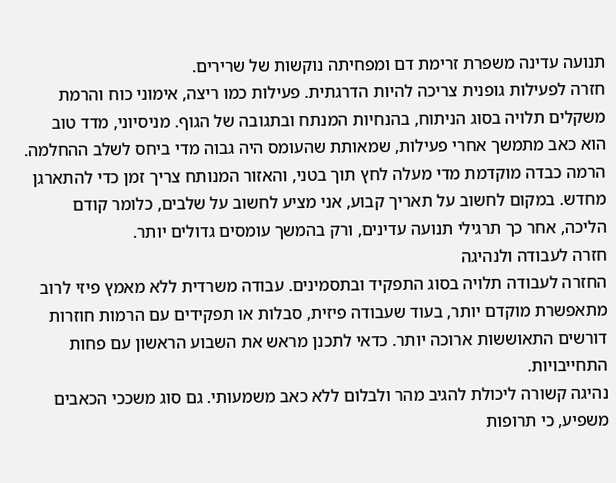תנועה עדינה משפרת זרימת דם ומפחיתה נוקשות של שרירים.
חזרה לפעילות גופנית צריכה להיות הדרגתית. פעילות כמו ריצה, אימוני כוח והרמת משקלים תלויה בסוג הניתוח, בהנחיות המנתח ובתגובה של הגוף. מניסיוני, מדד טוב הוא כאב מתמשך אחרי פעילות, שמאותת שהעומס היה גבוה מדי ביחס לשלב ההחלמה.
הרמה כבדה מוקדמת מדי מעלה לחץ תוך בטני, והאזור המנותח צריך זמן כדי להתארגן מחדש. במקום לחשוב על תאריך קבוע, אני מציע לחשוב על שלבים, כלומר קודם הליכה, אחר כך תרגילי תנועה עדינים, ורק בהמשך עומסים גדולים יותר.
חזרה לעבודה ולנהיגה
החזרה לעבודה תלויה בסוג התפקיד ובתסמינים. עבודה משרדית ללא מאמץ פיזי לרוב מתאפשרת מוקדם יותר, בעוד שעבודה פיזית, סבלות או תפקידים עם הרמות חוזרות דורשים התאוששות ארוכה יותר. כדאי לתכנן מראש את השבוע הראשון עם פחות התחייבויות.
נהיגה קשורה ליכולת להגיב מהר ולבלום ללא כאב משמעותי. גם סוג משככי הכאבים משפיע, כי תרופות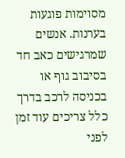מסוימות פוגעות בערנות. אנשים שמרגישים כאב חד בסיבוב גוף או בכניסה לרכב בדרך כלל צריכים עוד זמן לפני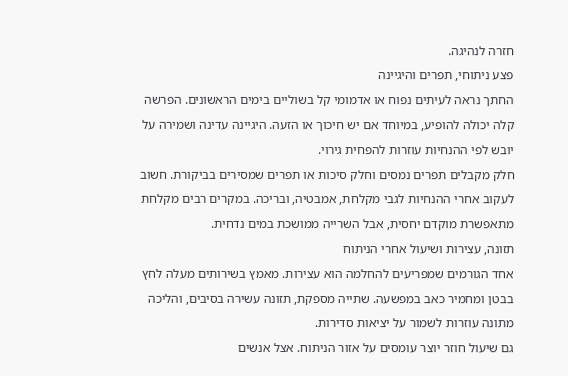חזרה לנהיגה.
פצע ניתוחי, תפרים והיגיינה
החתך נראה לעיתים נפוח או אדמומי קל בשוליים בימים הראשונים. הפרשה קלה יכולה להופיע, במיוחד אם יש חיכוך או הזעה. היגיינה עדינה ושמירה על יובש לפי ההנחיות עוזרות להפחית גירוי.
חלק מקבלים תפרים נמסים וחלק סיכות או תפרים שמסירים בביקורת. חשוב לעקוב אחרי ההנחיות לגבי מקלחת, אמבטיה, ובריכה. במקרים רבים מקלחת מתאפשרת מוקדם יחסית, אבל השרייה ממושכת במים נדחית.
תזונה, עצירות ושיעול אחרי הניתוח
אחד הגורמים שמפריעים להחלמה הוא עצירות. מאמץ בשירותים מעלה לחץ בבטן ומחמיר כאב במפשעה. שתייה מספקת, תזונה עשירה בסיבים, והליכה מתונה עוזרות לשמור על יציאות סדירות.
גם שיעול חוזר יוצר עומסים על אזור הניתוח. אצל אנשים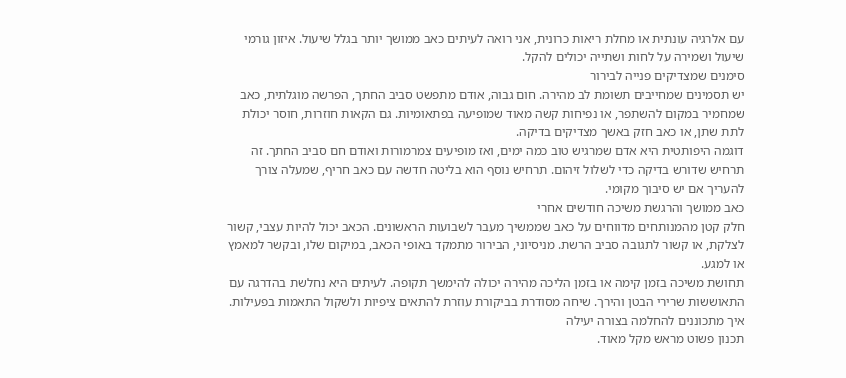עם אלרגיה עונתית או מחלת ריאות כרונית, אני רואה לעיתים כאב ממושך יותר בגלל שיעול. איזון גורמי שיעול ושמירה על לחות ושתייה יכולים להקל.
סימנים שמצדיקים פנייה לבירור
יש תסמינים שמחייבים תשומת לב מהירה. חום גבוה, אודם מתפשט סביב החתך, הפרשה מוגלתית, כאב שמחמיר במקום להשתפר, או נפיחות קשה מאוד שמופיעה בפתאומיות. גם הקאות חוזרות, חוסר יכולת לתת שתן, או כאב חזק באשך מצדיקים בדיקה.
דוגמה היפותטית היא אדם שמרגיש טוב כמה ימים, ואז מופיעים צמרמורות ואודם חם סביב החתך. זה תרחיש שדורש בדיקה כדי לשלול זיהום. תרחיש נוסף הוא בליטה חדשה עם כאב חריף, שמעלה צורך להעריך אם יש סיבוך מקומי.
כאב ממושך והרגשת משיכה חודשים אחרי
חלק קטן מהמנותחים מדווחים על כאב שממשיך מעבר לשבועות הראשונים. הכאב יכול להיות עצבי, קשור לצלקת, או קשור לתגובה סביב הרשת. מניסיוני, הבירור מתמקד באופי הכאב, במיקום שלו, ובקשר למאמץ או למגע.
תחושת משיכה בזמן קימה או בזמן הליכה מהירה יכולה להימשך תקופה. לעיתים היא נחלשת בהדרגה עם התאוששות שרירי הבטן והירך. שיחה מסודרת בביקורת עוזרת להתאים ציפיות ולשקול התאמות בפעילות.
איך מתכוננים להחלמה בצורה יעילה
תכנון פשוט מראש מקל מאוד.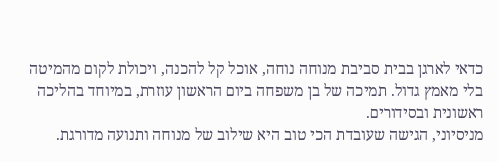כדאי לארגן בבית סביבת מנוחה נוחה, אוכל קל להכנה, ויכולת לקום מהמיטה בלי מאמץ גדול. תמיכה של בן משפחה ביום הראשון עוזרת, במיוחד בהליכה ראשונית ובסידורים.
מניסיוני, הגישה שעובדת הכי טוב היא שילוב של מנוחה ותנועה מדורגת.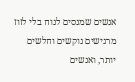אנשים שמנסים לנוח בלי לזוז מרגישים נוקשים וחלשים יותר, ואנשים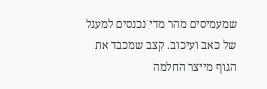שמעמיסים מהר מדי נכנסים למעגל של כאב ועיכוב. קצב שמכבד את הגוף מייצר החלמה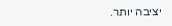יציבה יותר.